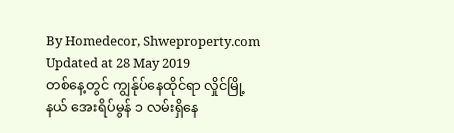By Homedecor, Shweproperty.com
Updated at 28 May 2019
တစ်နေ့တွင် ကျွန်ုပ်နေထိုင်ရာ လှိုင်မြို့နယ် အေးရိပ်မွန် ၁ လမ်းရှိနေ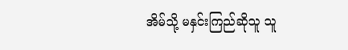အိမ်သို့ မနှင်းကြည်ဆိုသူ သူ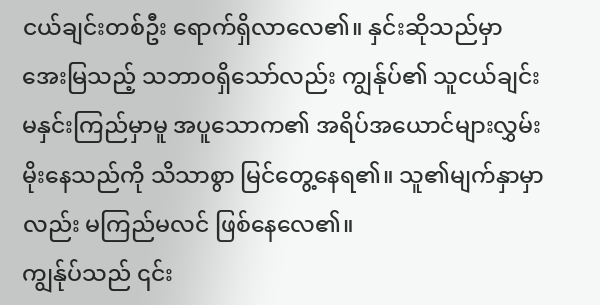ငယ်ချင်းတစ်ဦး ရောက်ရှိလာလေ၏။ နှင်းဆိုသည်မှာ အေးမြသည့် သဘာဝရှိသော်လည်း ကျွန်ုပ်၏ သူငယ်ချင်း မနှင်းကြည်မှာမူ အပူသောက၏ အရိပ်အယောင်များလွှမ်းမိုးနေသည်ကို သိသာစွာ မြင်တွေ့နေရ၏။ သူ၏မျက်နှာမှာလည်း မကြည်မလင် ဖြစ်နေလေ၏။
ကျွန်ုပ်သည် ၎င်း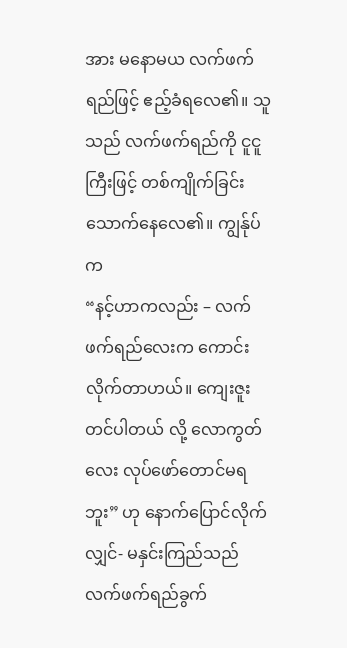အား မနောမယ လက်ဖက်ရည်ဖြင့် ဧည့်ခံရလေ၏။ သူသည် လက်ဖက်ရည်ကို ငူငူကြီးဖြင့် တစ်ကျိုက်ခြင်း သောက်နေလေ၏။ ကျွန်ုပ်က
“နင့်ဟာကလည်း – လက်ဖက်ရည်လေးက ကောင်းလိုက်တာဟယ်။ ကျေးဇူးတင်ပါတယ် လို့ လောကွတ်လေး လုပ်ဖော်တောင်မရဘူး” ဟု နောက်ပြောင်လိုက်လျှင်- မနှင်းကြည်သည် လက်ဖက်ရည်ခွက်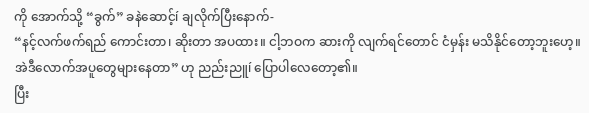ကို အောက်သို့ “ခွက်” ခနဲဆောင့်í ချလိုက်ပြီးနောက်-
“နင့်လက်ဖက်ရည် ကောင်းတာ၊ ဆိုးတာ အပထား။ ငါ့ဘဝက ဆားကို လျက်ရင်တောင် ငံမှန်း မသိနိုင်တော့ဘူးဟေ့။ အဲဒီလောက်အပူတွေများနေတာ” ဟု ညည်းညူí ပြောပါလေတော့၏။
ပြီး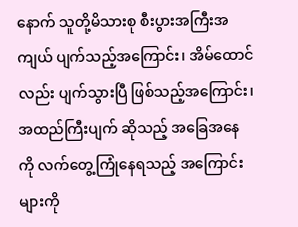နောက် သူတို့မိသားစု စီးပွားအကြီးအကျယ် ပျက်သည့်အကြောင်း၊ အိမ်ထောင်လည်း ပျက်သွားပြီ ဖြစ်သည့်အကြောင်း၊ အထည်ကြီးပျက် ဆိုသည့် အခြေအနေကို လက်တွေ့ကြုံနေရသည့် အကြောင်းများကို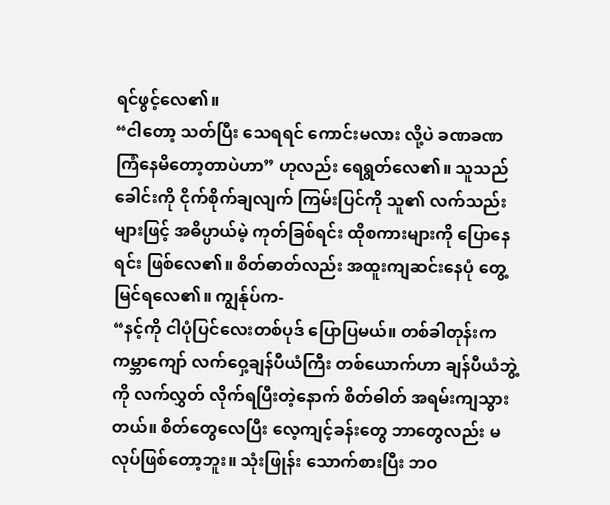ရင်ဖွင့်လေ၏။
“ငါတော့ သတ်ပြီး သေရရင် ကောင်းမလား လို့ပဲ ခဏခဏ ကြံနေမိတော့တာပဲဟာ” ဟုလည်း ရေရွတ်လေ၏။ သူသည်ခေါင်းကို ငိုက်စိုက်ချလျက် ကြမ်းပြင်ကို သူ၏ လက်သည်းများဖြင့် အဓိပ္ပာယ်မဲ့ ကုတ်ခြစ်ရင်း ထိုစကားများကို ပြောနေရင်း ဖြစ်လေ၏။ စိတ်ဓာတ်လည်း အထူးကျဆင်းနေပုံ တွေ့မြင်ရလေ၏။ ကျွန်ုပ်က-
“နင့်ကို ငါပုံပြင်လေးတစ်ပုဒ် ပြောပြမယ်။ တစ်ခါတုန်းက ကမ္ဘာကျော် လက်ဝှေ့ချန်ပီယံကြီး တစ်ယောက်ဟာ ချန်ပီယံဘွဲ့ကို လက်လွှတ် လိုက်ရပြီးတဲ့နောက် စိတ်ဓါတ် အရမ်းကျသွားတယ်။ စိတ်တွေလေပြီး လေ့ကျင့်ခန်းတွေ ဘာတွေလည်း မလုပ်ဖြစ်တော့ဘူး။ သုံးဖြုန်း သောက်စားပြီး ဘဝ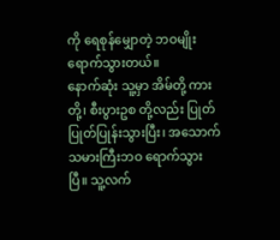ကို ရေစုန်မျှောတဲ့ ဘဝမျိုး ရောက်သွားတယ်။
နောက်ဆုံး သူ့မှာ အိမ်တို့ ကားတို့၊ စီးပွားဥစ တို့လည်း ပြုတ်ပြုတ်ပြုန်းသွားပြီး၊ အသောက်သမားကြီးဘဝ ရောက်သွားပြီ။ သူ့လက်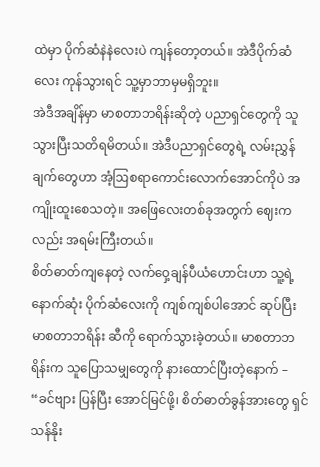ထဲမှာ ပိုက်ဆံနဲနဲလေးပဲ ကျန်တော့တယ်။ အဲဒီပိုက်ဆံလေး ကုန်သွားရင် သူ့မှာဘာမှမရှိဘူး။
အဲဒီအချိန်မှာ မာစတာဘရိန်းဆိုတဲ့ ပညာရှင်တွေကို သူသွားပြီးသတိရမိတယ်။ အဲဒီပညာရှင်တွေရဲ့ လမ်းညွှန်ချက်တွေဟာ အံ့ဩစရာကောင်းလောက်အောင်ကိုပဲ အကျိုးထူးစေသတဲ့။ အဖြေလေးတစ်ခုအတွက် ဈေးကလည်း အရမ်းကြီးတယ်။
စိတ်ဓာတ်ကျနေတဲ့ လက်ဝှေ့ချန်ပီယံဟောင်းဟာ သူ့ရဲ့နောက်ဆုံး ပိုက်ဆံလေးကို ကျစ်ကျစ်ပါအောင် ဆုပ်ပြီး မာစတာဘရိန်း ဆီကို ရောက်သွားခဲ့တယ်။ မာစတာဘရိန်းက သူပြောသမျှတွေကို နားထောင်ပြီးတဲ့နောက် –
“ခင်ဗျား ပြန်ပြီး အောင်မြင်ဖို့၊ စိတ်ဓာတ်ခွန်အားတွေ ရှင်သန်နိုး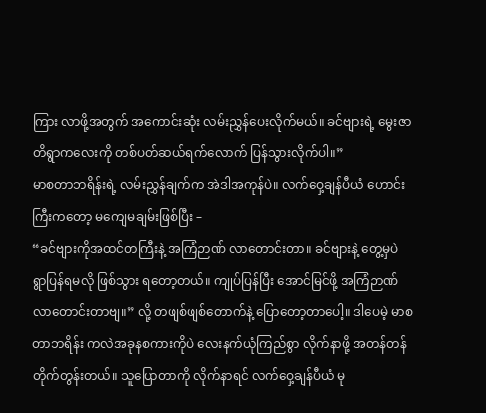ကြား လာဖို့အတွက် အကောင်းဆုံး လမ်းညွှန်ပေးလိုက်မယ်။ ခင်ဗျားရဲ့ မွေးဇာတိရွာကလေးကို တစ်ပတ်ဆယ်ရက်လောက် ပြန်သွားလိုက်ပါ။”
မာစတာဘရိန်းရဲ့ လမ်းညွှန်ချက်က အဲဒါအကုန်ပဲ။ လက်ဝှေ့ချန်ပီယံ ဟောင်းကြီးကတော့ မကျေမချမ်းဖြစ်ပြီး –
“ခင်ဗျားကိုအထင်တကြီးနဲ့ အကြံဉာဏ် လာတောင်းတာ။ ခင်ဗျားနဲ့ တွေ့မှပဲ ရွာပြန်ရမလို ဖြစ်သွား ရတော့တယ်။ ကျုပ်ပြန်ပြီး အောင်မြင်ဖို့ အကြံဉာဏ် လာတောင်းတာဗျ။” လို့ တဖျစ်ဖျစ်တောက်နဲ့ ပြောတော့တာပေါ့။ ဒါပေမဲ့ မာစတာဘရိန်း ကလဲအခုနစကားကိုပဲ လေးနက်ယုံကြည်စွာ လိုက်နာဖို့ အတန်တန် တိုက်တွန်းတယ်။ သူပြောတာကို လိုက်နာရင် လက်ဝှေ့ချန်ပီယံ မု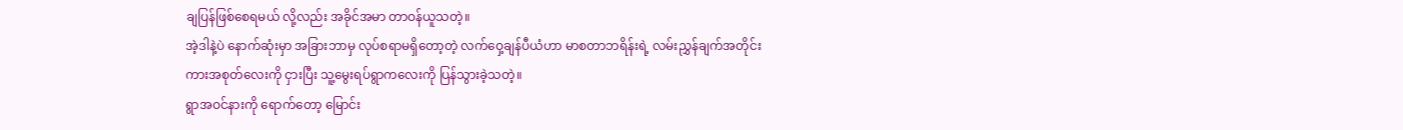ချပြန်ဖြစ်စေရမယ် လို့လည်း အခိုင်အမာ တာဝန်ယူသတဲ့။
အဲ့ဒါနဲ့ပဲ နောက်ဆုံးမှာ အခြားဘာမှ လုပ်စရာမရှိတော့တဲ့ လက်ဝှေ့ချန်ပီယံဟာ မာစတာဘရိန်းရဲ့ လမ်းညွှန်ချက်အတိုင်း ကားအစုတ်လေးကို ငှားပြီး သူ့မွေးရပ်ရွာကလေးကို ပြန်သွားခဲ့သတဲ့။
ရွာအဝင်နားကို ရောက်တော့ မြောင်း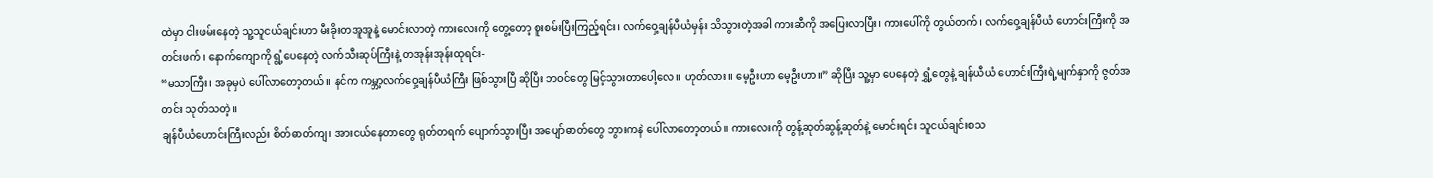ထဲမှာ ငါးဖမ်းနေတဲ့ သူ့သူငယ်ချင်းဟာ မီးခိုးတအူအူနဲ့ မောင်းလာတဲ့ ကားလေးကို တွေ့တော့ စူးစမ်းပြီးကြည့်ရင်း၊ လက်ဝှေ့ချန်ပီယံမှန်း သိသွားတဲ့အခါ ကားဆီကို အပြေးလာပြီး၊ ကားပေါ်ကို တွယ်တက်၊ လက်ဝှေ့ချန်ပီယံ ဟောင်းကြီးကို အတင်းဖက်၊ နောက်ကျောကို ရွံ့ပေနေတဲ့ လက်သီးဆုပ်ကြီးနဲ့ တအုန်းအုန်းထုရင်း-
“မသာကြီး၊ အခုမှပဲ ပေါ်လာတော့တယ်။ နင်က ကမ္ဘာ့လက်ဝှေ့ချန်ပီယံကြီး ဖြစ်သွားပြီ ဆိုပြီး ဘဝင်တွေ မြင့်သွားတာပေါ့လေ။ ဟုတ်လား။ မေ့ဦးဟာ မေ့ဦးဟာ။” ဆိုပြီး သူ့မှာ ပေနေတဲ့ ရွှံ့တွေနဲ့ ချန်ယီယံ ဟောင်းကြီးရဲ့မျက်နှာကို ဇွတ်အတင်း သုတ်သတဲ့။
ချန်ပီယံဟောင်းကြီးလည်း စိတ်ဓာတ်ကျ၊ အားငယ်နေတာတွေ ရုတ်တရက် ပျောက်သွားပြီး အပျော်ဓာတ်တွေ ဘွားကနဲ ပေါ်လာတော့တယ်။ ကားလေးကို တွန့်ဆုတ်ဆွန့်ဆုတ်နဲ့ မောင်းရင်း သူငယ်ချင်းစသ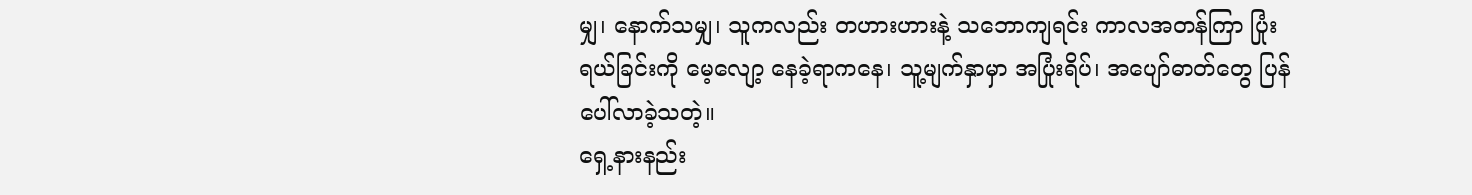မျှ၊ နောက်သမျှ၊ သူကလည်း တဟားဟားနဲ့ သဘောကျရင်း ကာလအတန်ကြာ ပြုံးရယ်ခြင်းကို မေ့လျော့ နေခဲ့ရာကနေ၊ သူ့မျက်နှာမှာ အပြုံးရိပ်၊ အပျော်ဓာတ်တွေ ပြန်ပေါ်လာခဲ့သတဲ့။
ရှေ့နားနည်း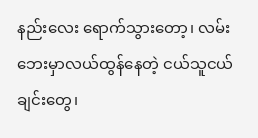နည်းလေး ရောက်သွားတော့၊ လမ်းဘေးမှာလယ်ထွန်နေတဲ့ ငယ်သူငယ်ချင်းတွေ၊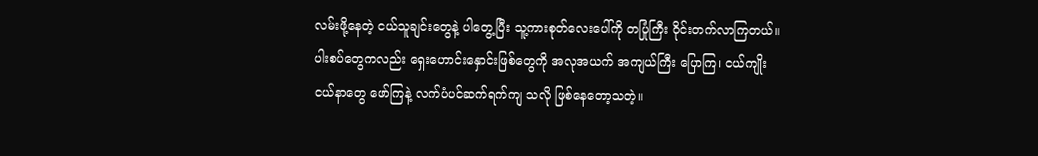လမ်းဖို့နေတဲ့ ငယ်သူချင်းတွေနဲ့ ပါတွေ့ပြီး သူ့ကားစုတ်လေးပေါ်ကို တပြုံကြီး ဝိုင်းတက်လာကြတယ်။ ပါးစပ်တွေကလည်း ရှေးဟောင်းနှောင်းဖြစ်တွေကို အလုအယက် အကျယ်ကြီး ပြောကြ၊ ငယ်ကျိုးငယ်နာတွေ ဖော်ကြနဲ့ လက်ပံပင်ဆက်ရက်ကျ သလို ဖြစ်နေတော့သတဲ့။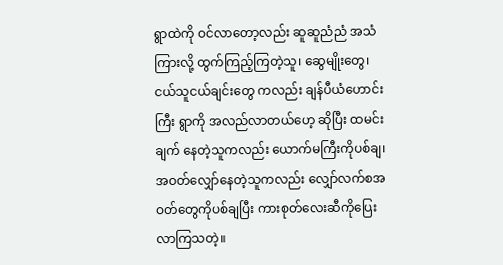ရွာထဲကို ဝင်လာတော့လည်း ဆူဆူညံညံ အသံကြားလို့ ထွက်ကြည့်ကြတဲ့သူ၊ ဆွေမျိုးတွေ၊ ငယ်သူငယ်ချင်းတွေ ကလည်း ချန်ပီယံဟောင်းကြီး ရွာကို အလည်လာတယ်ဟေ့ ဆိုပြီး ထမင်းချက် နေတဲ့သူကလည်း ယောက်မကြီးကိုပစ်ချ၊ အဝတ်လျှော်နေတဲ့သူကလည်း လျှော်လက်စအဝတ်တွေကိုပစ်ချပြီး ကားစုတ်လေးဆီကိုပြေးလာကြသတဲ့။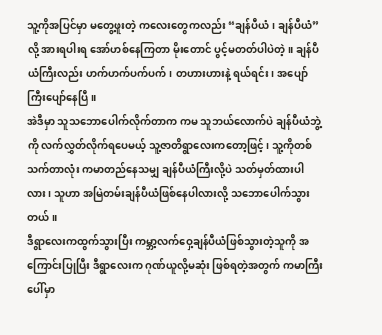သူ့ကိုအပြင်မှာ မတွေ့ဖူးတဲ့ ကလေးတွေကလည်း “ချန်ပီယံ၊ ချန်ပီယံ” လို့ အားရပါးရ အော်ဟစ်နေကြတာ မိုးတောင် ပွင့်မတတ်ပါပဲတဲ့။ ချန်ပီယံကြီးလည်း ဟက်ဟက်ပက်ပက်၊ တဟားဟားနဲ့ ရယ်ရင်း၊ အပျော်ကြီးပျော်နေပြီ။
အဲဒီမှာ သူသဘောပေါက်လိုက်တာက ကမ သူဘယ်လောက်ပဲ ချန်ပီယံဘွဲ့ကို လက်လွှတ်လိုက်ရပေမယ့် သူ့ဇာတိရွာလေးကတော့ဖြင့်၊ သူ့ကိုတစ်သက်တာလုံး ကမာတည်နေသမျှ ချန်ပီယံကြီးလို့ပဲ သတ်မှတ်ထားပါလား၊ သူဟာ အမြဲတမ်းချန်ပီယံဖြစ်နေပါလားလို့ သဘောပေါက်သွားတယ်။
ဒီရွာလေးကထွက်သွားပြီး ကမ္ဘာ့လက်ဝှေ့ချန်ပီယံဖြစ်သွားတဲ့သူကို အကြောင်းပြုပြီး ဒီရွာလေးက ဂုဏ်ယူလို့မဆုံး ဖြစ်ရတဲ့အတွက် ကမာကြီးပေါ်မှာ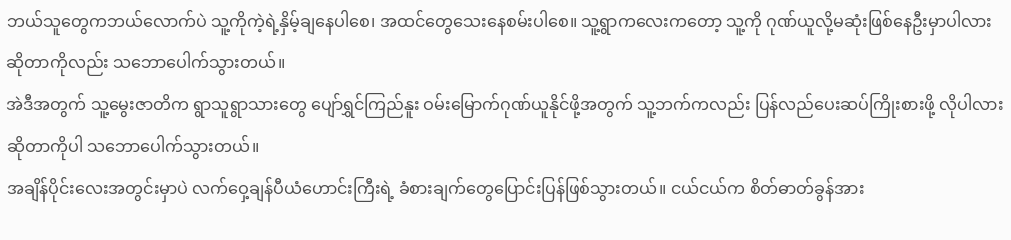ဘယ်သူတွေကဘယ်လောက်ပဲ သူ့ကိုကဲ့ရဲ့နှိမ့်ချနေပါစေ၊ အထင်တွေသေးနေစမ်းပါစေ။ သူ့ရွာကလေးကတော့ သူ့ကို ဂုဏ်ယူလို့မဆုံးဖြစ်နေဦးမှာပါလားဆိုတာကိုလည်း သဘောပေါက်သွားတယ်။
အဲဒီအတွက် သူ့မွေးဇာတိက ရွာသူရွာသားတွေ ပျော်ရွှင်ကြည်နူး ဝမ်းမြောက်ဂုဏ်ယူနိုင်ဖို့အတွက် သူ့ဘက်ကလည်း ပြန်လည်ပေးဆပ်ကြိုးစားဖို့ လိုပါလားဆိုတာကိုပါ သဘောပေါက်သွားတယ်။
အချိန်ပိုင်းလေးအတွင်းမှာပဲ လက်ဝှေ့ချန်ပီယံဟောင်းကြီးရဲ့ ခံစားချက်တွေပြောင်းပြန်ဖြစ်သွားတယ်။ ငယ်ငယ်က စိတ်ဓာတ်ခွန်အား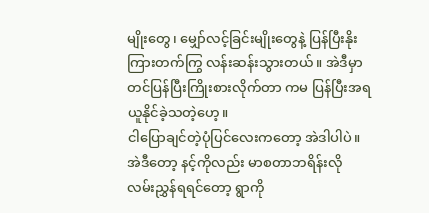မျိုးတွေ၊ မျှော်လင့်ခြင်းမျိုးတွေနဲ့ ပြန်ပြီးနိုးကြားတက်ကြွ လန်းဆန်းသွားတယ်။ အဲဒီမှာတင်ပြန်ပြီးကြိုးစားလိုက်တာ ကမ ပြန်ပြီးအရယူနိုင်ခဲ့သတဲ့ဟေ့။
ငါပြောချင်တဲ့ပုံပြင်လေးကတော့ အဲဒါပါပဲ။ အဲဒီတော့ နင့်ကိုလည်း မာစတာဘရိန်းလို လမ်းညွှန်ရရင်တော့ ရွာကို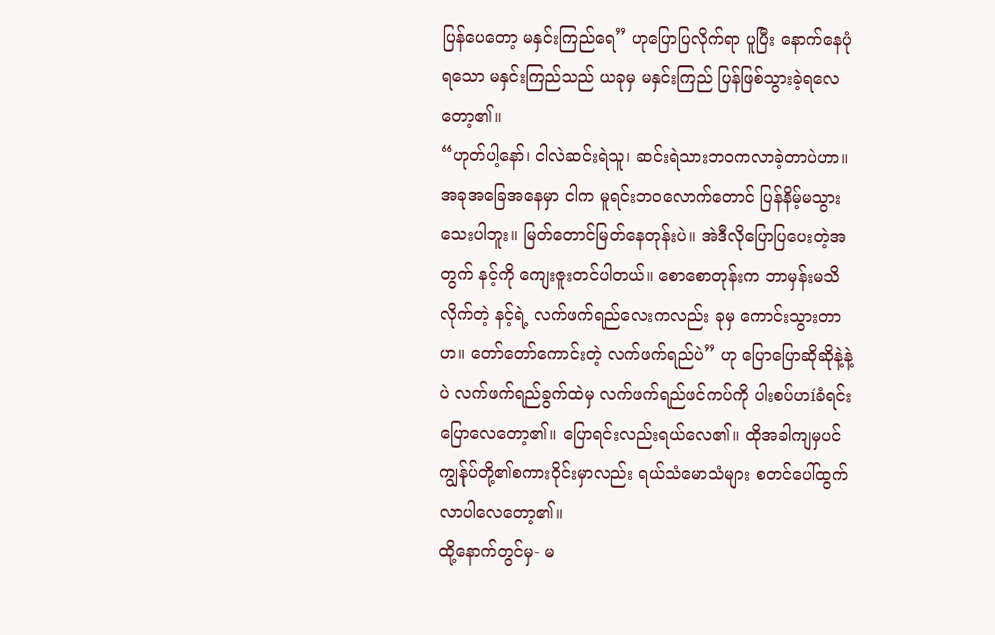ပြန်ပေတော့ မနှင်းကြည်ရေ” ဟုပြောပြလိုက်ရာ ပူပြီး နောက်နေပုံရသော မနှင်းကြည်သည် ယခုမှ မနှင်းကြည် ပြန်ဖြစ်သွားခဲ့ရလေတော့၏။
“ဟုတ်ပါ့နော်၊ ငါလဲဆင်းရဲသူ၊ ဆင်းရဲသားဘဝကလာခဲ့တာပဲဟာ။ အခုအခြေအနေမှာ ငါက မူရင်းဘဝလောက်တောင် ပြန်နိမ့်မသွားသေးပါဘူး။ မြတ်တောင်မြတ်နေတုန်းပဲ။ အဲဒီလိုပြောပြပေးတဲ့အတွက် နင့်ကို ကျေးဇူးတင်ပါတယ်။ စောစောတုန်းက ဘာမှန်းမသိလိုက်တဲ့ နင့်ရဲ့ လက်ဖက်ရည်လေးကလည်း ခုမှ ကောင်းသွားတာဟ။ တော်တော်ကောင်းတဲ့ လက်ဖက်ရည်ပဲ” ဟု ပြောပြောဆိုဆိုနဲ့နဲ့ပဲ လက်ဖက်ရည်ခွက်ထဲမှ လက်ဖက်ရည်ဖင်ကပ်ကို ပါးစပ်ဟíခံရင်း ပြောလေတော့၏။ ပြောရင်းလည်းရယ်လေ၏။ ထိုအခါကျမှပင် ကျွန်ုပ်တို့၏စကားဝိုင်းမှာလည်း ရယ်သံမောသံများ စတင်ပေါ်ထွက်လာပါလေတော့၏။
ထို့နောက်တွင်မှ- မ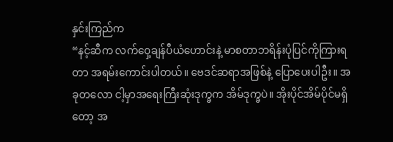နှင်းကြည်က
“နင့်ဆီက လက်ဝှေ့ချန်ပီယံဟောင်းနဲ့ မာစတာဘရိန်းပုံပြင်ကိုကြားရတာ အရမ်းကောင်းပါတယ်။ ဗေဒင်ဆရာအဖြစ်နဲ့ ပြောပေးပါဦး။ အခုတလော ငါ့မှာအရေးကြီးဆုံးဒုက္ခက အိမ်ဒုက္ခပဲ။ အိုးပိုင်အိမ်ပိုင်မရှိတော့ အ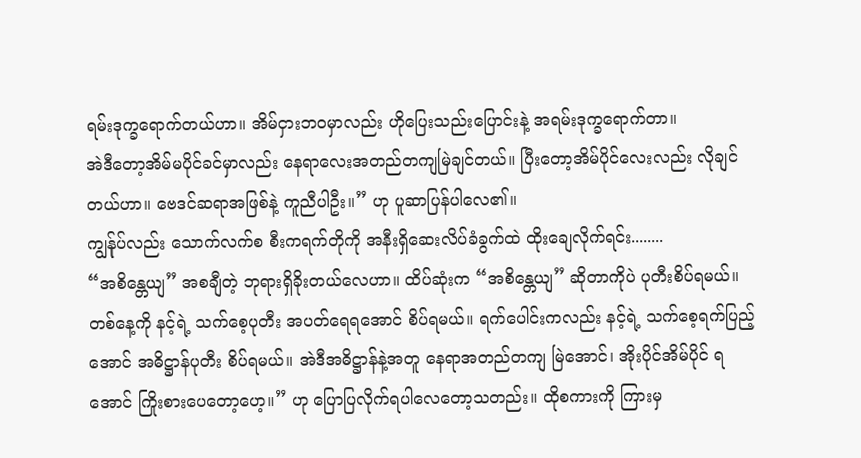ရမ်းဒုက္ခရောက်တယ်ဟာ။ အိမ်ငှားဘဝမှာလည်း ဟိုပြေးသည်းပြောင်းနဲ့ အရမ်းဒုက္ခရောက်တာ။
အဲဒီတော့အိမ်မပိုင်ခင်မှာလည်း နေရာလေးအတည်တကျမြဲချင်တယ်။ ပြီးတော့အိမ်ပိုင်လေးလည်း လိုချင်တယ်ဟာ။ ဗေဒင်ဆရာအဖြစ်နဲ့ ကူညီပါဦး။” ဟု ပူဆာပြန်ပါလေ၏။
ကျွန်ုပ်လည်း သောက်လက်စ စီးကရက်တိုကို အနီးရှိဆေးလိပ်ခံခွက်ထဲ ထိုးချေလိုက်ရင်း........
“အစိန္တေယျ” အစချီတဲ့ ဘုရားရှိခိုးတယ်လေဟာ။ ထိပ်ဆုံးက “အစိန္တေယျ” ဆိုတာကိုပဲ ပုတီးစိပ်ရမယ်။ တစ်နေ့ကို နင့်ရဲ့ သက်စေ့ပုတီး အပတ်ရေရအောင် စိပ်ရမယ်။ ရက်ပေါင်းကလည်း နင့်ရဲ့ သက်စေ့ရက်ပြည့်အောင် အဓိဋ္ဌာန်ပုတီး စိပ်ရမယ်။ အဲဒီအဓိဋ္ဌာန်နဲ့အတူ နေရာအတည်တကျ မြဲအောင်၊ အိုးပိုင်အိမ်ပိုင် ရအောင် ကြိုးစားပေတော့ဟေ့။” ဟု ပြောပြလိုက်ရပါလေတော့သတည်း။ ထိုစကားကို ကြားမှ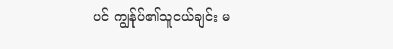ပင် ကျွန်ုပ်၏သူငယ်ချင်း မ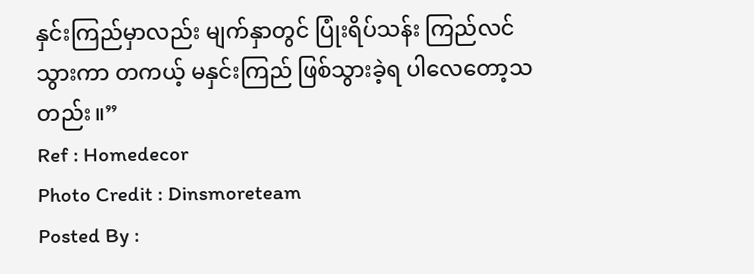နှင်းကြည်မှာလည်း မျက်နှာတွင် ပြုံးရိပ်သန်း ကြည်လင် သွားကာ တကယ့် မနှင်းကြည် ဖြစ်သွားခဲ့ရ ပါလေတော့သတည်း။”
Ref : Homedecor
Photo Credit : Dinsmoreteam
Posted By :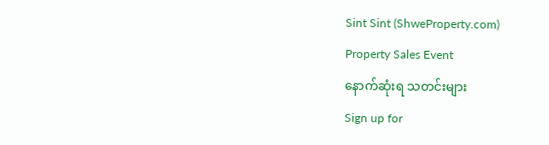Sint Sint (ShweProperty.com)
Property Sales Event
နောက်ဆုံးရ သတင်းများ
Sign up for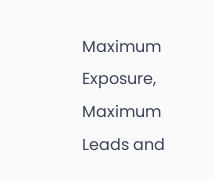Maximum Exposure, Maximum Leads and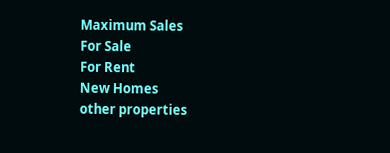Maximum Sales
For Sale
For Rent
New Homes
other properties